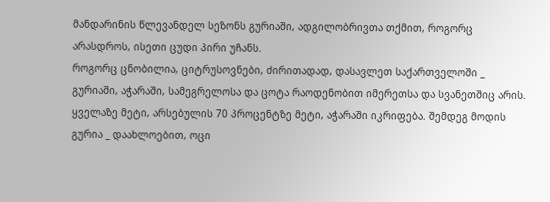მანდარინის წლევანდელ სეზონს გურიაში, ადგილობრივთა თქმით, როგორც არასდროს, ისეთი ცუდი პირი უჩანს.
როგორც ცნობილია, ციტრუსოვნები, ძირითადად, დასავლეთ საქართველოში _ გურიაში, აჭარაში, სამეგრელოსა და ცოტა რაოდენობით იმერეთსა და სვანეთშიც არის.
ყველაზე მეტი, არსებულის 70 პროცენტზე მეტი, აჭარაში იკრიფება. შემდეგ მოდის გურია _ დაახლოებით, ოცი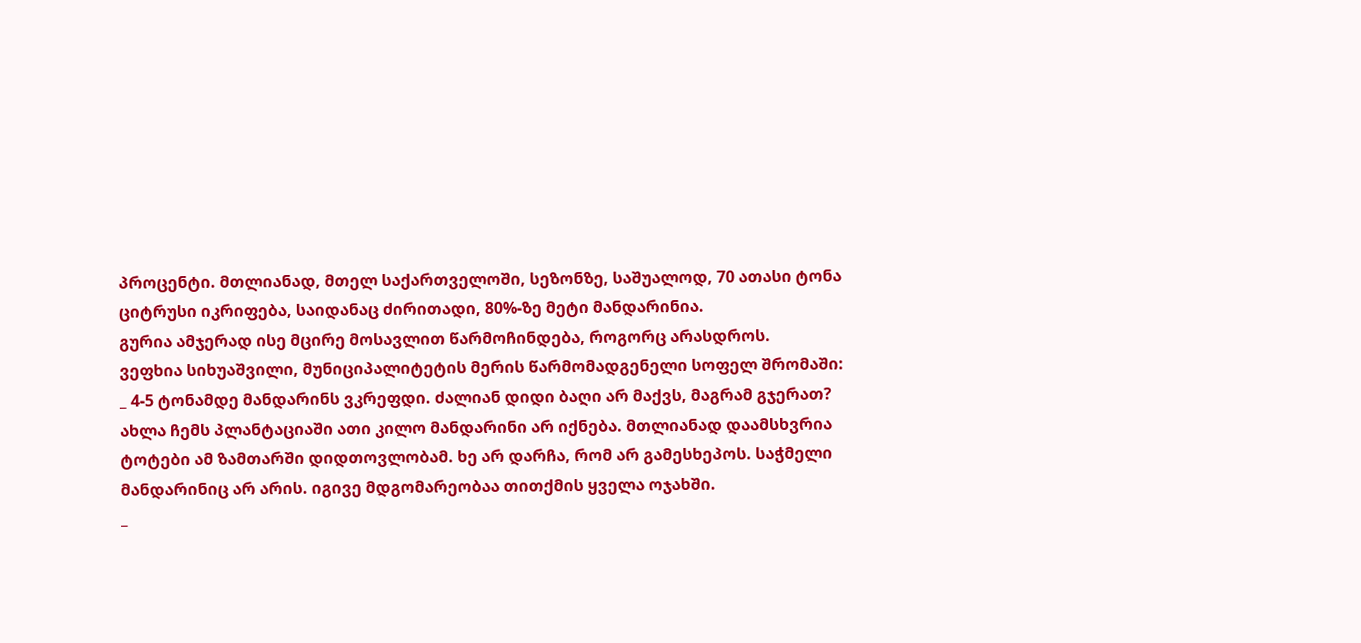პროცენტი. მთლიანად, მთელ საქართველოში, სეზონზე, საშუალოდ, 70 ათასი ტონა ციტრუსი იკრიფება, საიდანაც ძირითადი, 80%-ზე მეტი მანდარინია.
გურია ამჯერად ისე მცირე მოსავლით წარმოჩინდება, როგორც არასდროს.
ვეფხია სიხუაშვილი, მუნიციპალიტეტის მერის წარმომადგენელი სოფელ შრომაში:
_ 4-5 ტონამდე მანდარინს ვკრეფდი. ძალიან დიდი ბაღი არ მაქვს, მაგრამ გჯერათ? ახლა ჩემს პლანტაციაში ათი კილო მანდარინი არ იქნება. მთლიანად დაამსხვრია ტოტები ამ ზამთარში დიდთოვლობამ. ხე არ დარჩა, რომ არ გამესხეპოს. საჭმელი მანდარინიც არ არის. იგივე მდგომარეობაა თითქმის ყველა ოჯახში.
_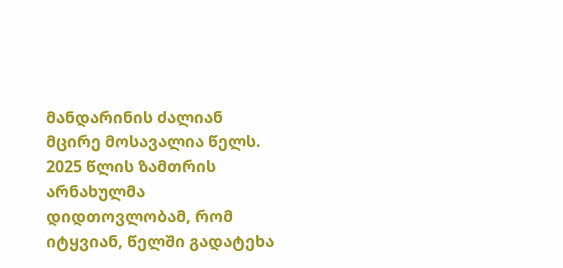მანდარინის ძალიან მცირე მოსავალია წელს. 2025 წლის ზამთრის არნახულმა დიდთოვლობამ, რომ იტყვიან, წელში გადატეხა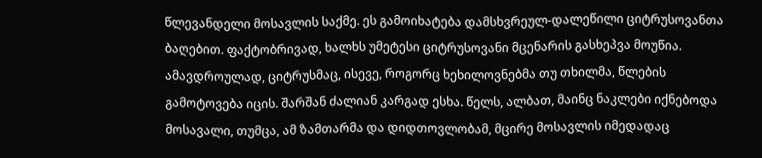წლევანდელი მოსავლის საქმე. ეს გამოიხატება დამსხვრეულ-დალეწილი ციტრუსოვანთა ბაღებით. ფაქტობრივად, ხალხს უმეტესი ციტრუსოვანი მცენარის გასხეპვა მოუწია. ამავდროულად, ციტრუსმაც, ისევე, როგორც ხეხილოვნებმა თუ თხილმა, წლების გამოტოვება იცის. შარშან ძალიან კარგად ესხა. წელს, ალბათ, მაინც ნაკლები იქნებოდა მოსავალი, თუმცა, ამ ზამთარმა და დიდთოვლობამ, მცირე მოსავლის იმედადაც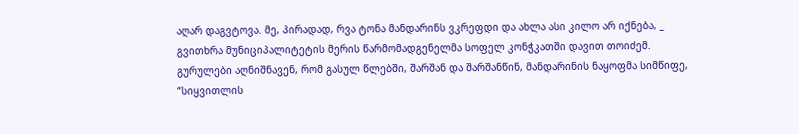აღარ დაგვტოვა. მე, პირადად, რვა ტონა მანდარინს ვკრეფდი და ახლა ასი კილო არ იქნება, _ გვითხრა მუნიციპალიტეტის მერის წარმომადგენელმა სოფელ კონჭკათში დავით თოიძემ.
გურულები აღნიშნავენ, რომ გასულ წლებში, შარშან და შარშანწინ, მანდარინის ნაყოფმა სიმწიფე, “სიყვითლის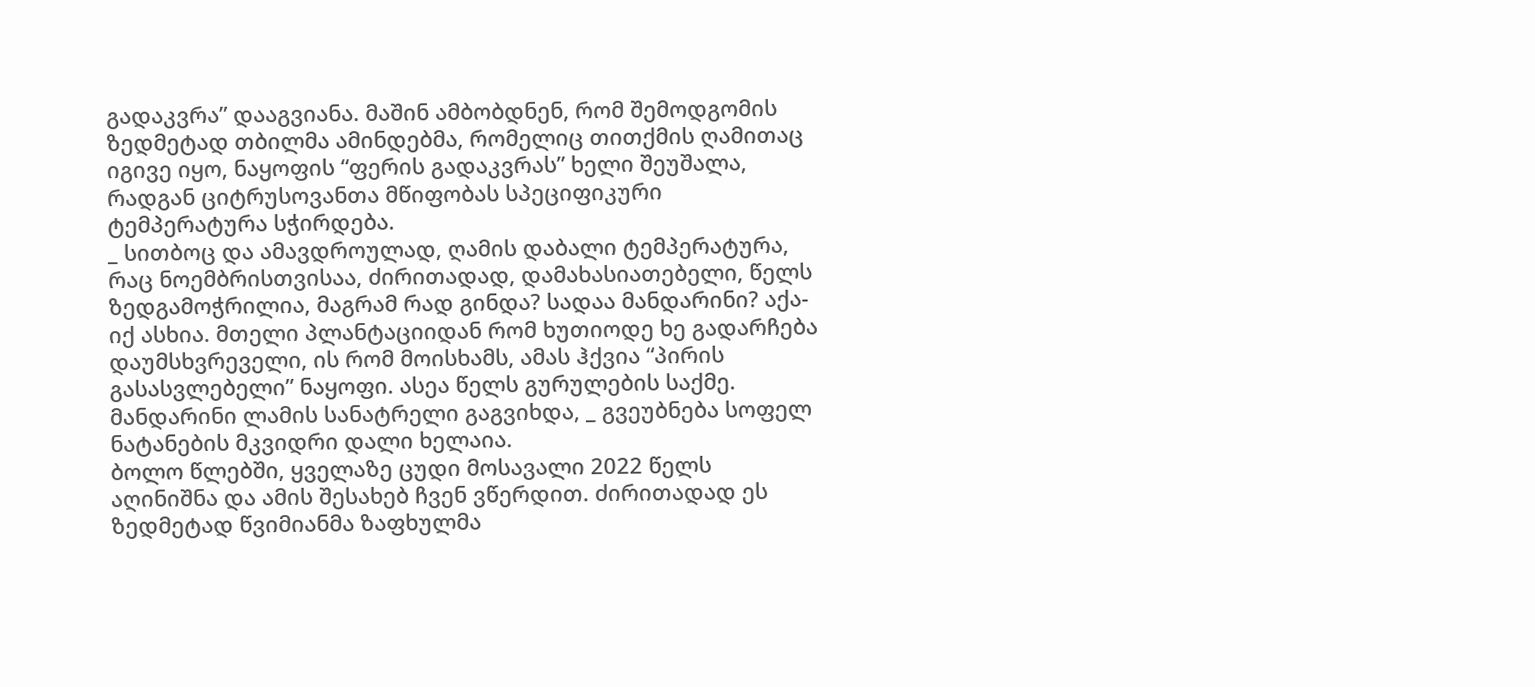გადაკვრა” დააგვიანა. მაშინ ამბობდნენ, რომ შემოდგომის ზედმეტად თბილმა ამინდებმა, რომელიც თითქმის ღამითაც იგივე იყო, ნაყოფის “ფერის გადაკვრას” ხელი შეუშალა, რადგან ციტრუსოვანთა მწიფობას სპეციფიკური ტემპერატურა სჭირდება.
_ სითბოც და ამავდროულად, ღამის დაბალი ტემპერატურა, რაც ნოემბრისთვისაა, ძირითადად, დამახასიათებელი, წელს ზედგამოჭრილია, მაგრამ რად გინდა? სადაა მანდარინი? აქა-იქ ასხია. მთელი პლანტაციიდან რომ ხუთიოდე ხე გადარჩება დაუმსხვრეველი, ის რომ მოისხამს, ამას ჰქვია “პირის გასასვლებელი” ნაყოფი. ასეა წელს გურულების საქმე. მანდარინი ლამის სანატრელი გაგვიხდა, _ გვეუბნება სოფელ ნატანების მკვიდრი დალი ხელაია.
ბოლო წლებში, ყველაზე ცუდი მოსავალი 2022 წელს აღინიშნა და ამის შესახებ ჩვენ ვწერდით. ძირითადად ეს ზედმეტად წვიმიანმა ზაფხულმა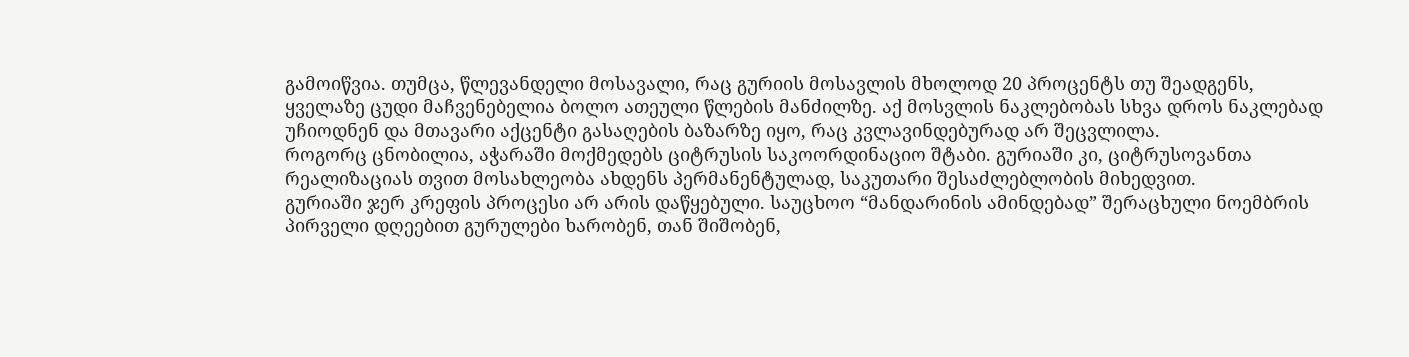გამოიწვია. თუმცა, წლევანდელი მოსავალი, რაც გურიის მოსავლის მხოლოდ 20 პროცენტს თუ შეადგენს, ყველაზე ცუდი მაჩვენებელია ბოლო ათეული წლების მანძილზე. აქ მოსვლის ნაკლებობას სხვა დროს ნაკლებად უჩიოდნენ და მთავარი აქცენტი გასაღების ბაზარზე იყო, რაც კვლავინდებურად არ შეცვლილა.
როგორც ცნობილია, აჭარაში მოქმედებს ციტრუსის საკოორდინაციო შტაბი. გურიაში კი, ციტრუსოვანთა რეალიზაციას თვით მოსახლეობა ახდენს პერმანენტულად, საკუთარი შესაძლებლობის მიხედვით.
გურიაში ჯერ კრეფის პროცესი არ არის დაწყებული. საუცხოო “მანდარინის ამინდებად” შერაცხული ნოემბრის პირველი დღეებით გურულები ხარობენ, თან შიშობენ,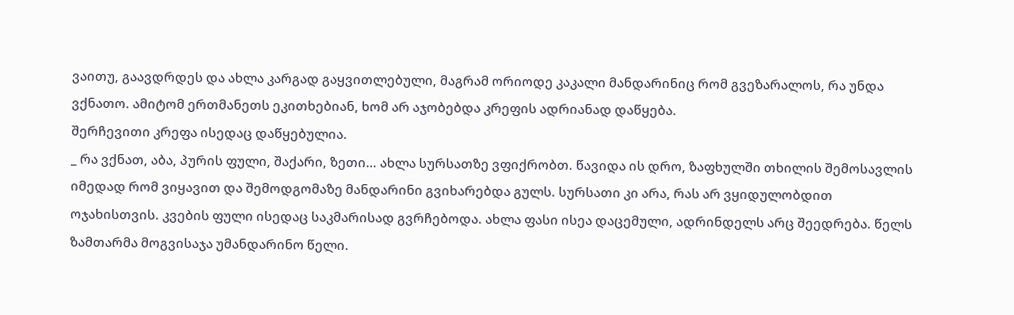ვაითუ, გაავდრდეს და ახლა კარგად გაყვითლებული, მაგრამ ორიოდე კაკალი მანდარინიც რომ გვეზარალოს, რა უნდა ვქნათო. ამიტომ ერთმანეთს ეკითხებიან, ხომ არ აჯობებდა კრეფის ადრიანად დაწყება.
შერჩევითი კრეფა ისედაც დაწყებულია.
_ რა ვქნათ, აბა, პურის ფული, შაქარი, ზეთი… ახლა სურსათზე ვფიქრობთ. წავიდა ის დრო, ზაფხულში თხილის შემოსავლის იმედად რომ ვიყავით და შემოდგომაზე მანდარინი გვიხარებდა გულს. სურსათი კი არა, რას არ ვყიდულობდით ოჯახისთვის. კვების ფული ისედაც საკმარისად გვრჩებოდა. ახლა ფასი ისეა დაცემული, ადრინდელს არც შეედრება. წელს ზამთარმა მოგვისაჯა უმანდარინო წელი.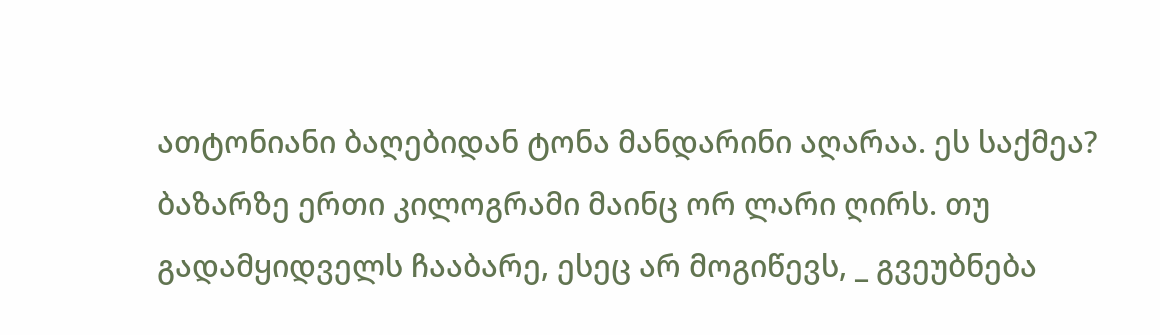ათტონიანი ბაღებიდან ტონა მანდარინი აღარაა. ეს საქმეა? ბაზარზე ერთი კილოგრამი მაინც ორ ლარი ღირს. თუ გადამყიდველს ჩააბარე, ესეც არ მოგიწევს, _ გვეუბნება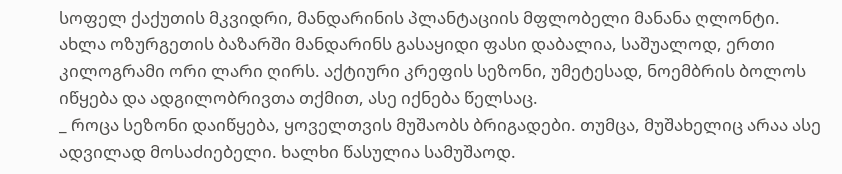სოფელ ქაქუთის მკვიდრი, მანდარინის პლანტაციის მფლობელი მანანა ღლონტი.
ახლა ოზურგეთის ბაზარში მანდარინს გასაყიდი ფასი დაბალია, საშუალოდ, ერთი კილოგრამი ორი ლარი ღირს. აქტიური კრეფის სეზონი, უმეტესად, ნოემბრის ბოლოს იწყება და ადგილობრივთა თქმით, ასე იქნება წელსაც.
_ როცა სეზონი დაიწყება, ყოველთვის მუშაობს ბრიგადები. თუმცა, მუშახელიც არაა ასე ადვილად მოსაძიებელი. ხალხი წასულია სამუშაოდ.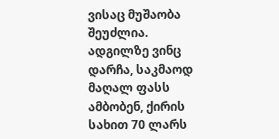ვისაც მუშაობა შეუძლია. ადგილზე ვინც დარჩა, საკმაოდ მაღალ ფასს ამბობენ, ქირის სახით 70 ლარს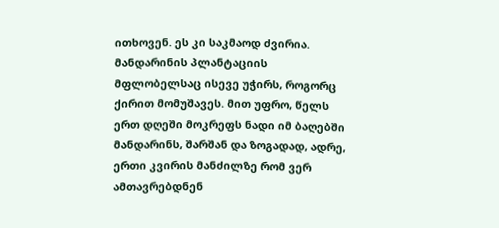ითხოვენ. ეს კი საკმაოდ ძვირია. მანდარინის პლანტაციის მფლობელსაც ისევე უჭირს, როგორც ქირით მომუშავეს. მით უფრო, წელს ერთ დღეში მოკრეფს ნადი იმ ბაღებში მანდარინს, შარშან და ზოგადად, ადრე, ერთი კვირის მანძილზე რომ ვერ ამთავრებდნენ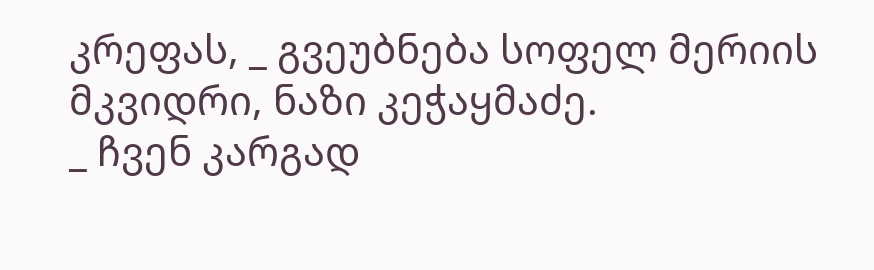კრეფას, _ გვეუბნება სოფელ მერიის მკვიდრი, ნაზი კეჭაყმაძე.
_ ჩვენ კარგად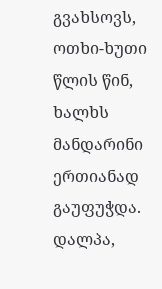გვახსოვს, ოთხი-ხუთი წლის წინ, ხალხს მანდარინი ერთიანად გაუფუჭდა. დალპა,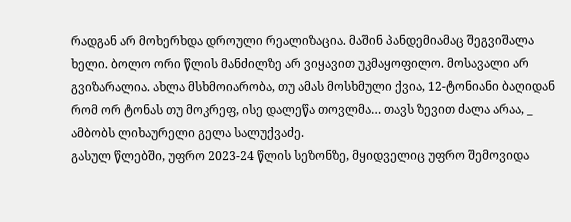რადგან არ მოხერხდა დროული რეალიზაცია. მაშინ პანდემიამაც შეგვიშალა ხელი. ბოლო ორი წლის მანძილზე არ ვიყავით უკმაყოფილო. მოსავალი არ გვიზარალია. ახლა მსხმოიარობა, თუ ამას მოსხმული ქვია, 12-ტონიანი ბაღიდან რომ ორ ტონას თუ მოკრეფ, ისე დალეწა თოვლმა… თავს ზევით ძალა არაა, _ ამბობს ლიხაურელი გელა სალუქვაძე.
გასულ წლებში, უფრო 2023-24 წლის სეზონზე, მყიდველიც უფრო შემოვიდა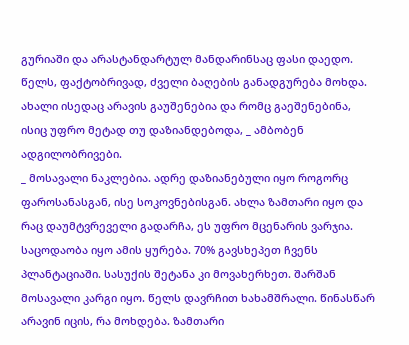გურიაში და არასტანდარტულ მანდარინსაც ფასი დაედო. წელს, ფაქტობრივად, ძველი ბაღების განადგურება მოხდა. ახალი ისედაც არავის გაუშენებია და რომც გაეშენებინა, ისიც უფრო მეტად თუ დაზიანდებოდა, _ ამბობენ ადგილობრივები.
_ მოსავალი ნაკლებია. ადრე დაზიანებული იყო როგორც ფაროსანასგან, ისე სოკოვნებისგან. ახლა ზამთარი იყო და რაც დაუმტვრეველი გადარჩა, ეს უფრო მცენარის ვარჯია. საცოდაობა იყო ამის ყურება. 70% გავსხეპეთ ჩვენს პლანტაციაში. სასუქის შეტანა კი მოვახერხეთ. შარშან მოსავალი კარგი იყო. წელს დავრჩით ხახამშრალი. წინასწარ არავინ იცის, რა მოხდება. ზამთარი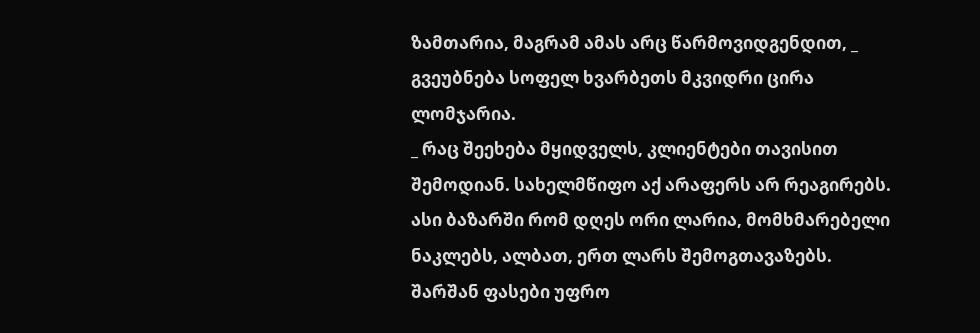ზამთარია, მაგრამ ამას არც წარმოვიდგენდით, _ გვეუბნება სოფელ ხვარბეთს მკვიდრი ცირა ლომჯარია.
_ რაც შეეხება მყიდველს, კლიენტები თავისით შემოდიან. სახელმწიფო აქ არაფერს არ რეაგირებს. ასი ბაზარში რომ დღეს ორი ლარია, მომხმარებელი ნაკლებს, ალბათ, ერთ ლარს შემოგთავაზებს.
შარშან ფასები უფრო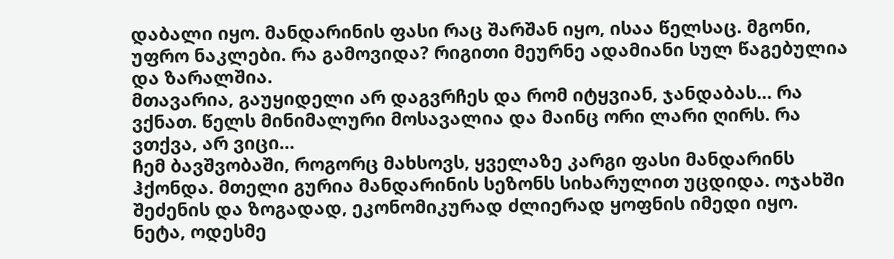დაბალი იყო. მანდარინის ფასი რაც შარშან იყო, ისაა წელსაც. მგონი, უფრო ნაკლები. რა გამოვიდა? რიგითი მეურნე ადამიანი სულ წაგებულია და ზარალშია.
მთავარია, გაუყიდელი არ დაგვრჩეს და რომ იტყვიან, ჯანდაბას… რა ვქნათ. წელს მინიმალური მოსავალია და მაინც ორი ლარი ღირს. რა ვთქვა, არ ვიცი…
ჩემ ბავშვობაში, როგორც მახსოვს, ყველაზე კარგი ფასი მანდარინს ჰქონდა. მთელი გურია მანდარინის სეზონს სიხარულით უცდიდა. ოჯახში შეძენის და ზოგადად, ეკონომიკურად ძლიერად ყოფნის იმედი იყო.
ნეტა, ოდესმე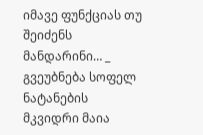იმავე ფუნქციას თუ შეიძენს მანდარინი… _ გვეუბნება სოფელ ნატანების მკვიდრი მაია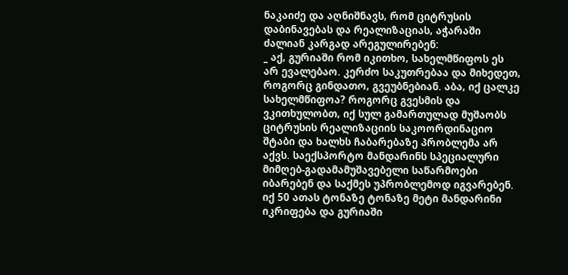ნაკაიძე და აღნიშნავს, რომ ციტრუსის დაბინავებას და რეალიზაციას, აჭარაში ძალიან კარგად არეგულირებენ:
_ აქ, გურიაში რომ იკითხო, სახელმწიფოს ეს არ ევალებაო. კერძო საკუთრებაა და მიხედეთ, როგორც გინდათო, გვეუბნებიან. აბა, იქ ცალკე სახელმწიფოა? როგორც გვესმის და ვკითხულობთ, იქ სულ გამართულად მუშაობს ციტრუსის რეალიზაციის საკოორდინაციო შტაბი და ხალხს ჩაბარებაზე პრობლემა არ აქვს. საექსპორტო მანდარინს სპეციალური მიმღებ-გადამამუშავებელი საწარმოები იბარებენ და საქმეს უპრობლემოდ იგვარებენ. იქ 50 ათას ტონაზე ტონაზე მეტი მანდარინი იკრიფება და გურიაში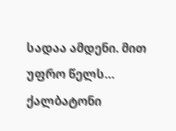სადაა ამდენი. მით უფრო წელს…
ქალბატონი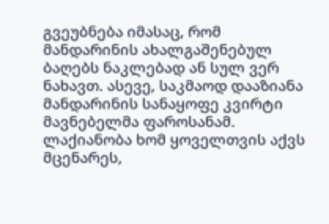გვეუბნება იმასაც, რომ მანდარინის ახალგაშენებულ ბაღებს ნაკლებად ან სულ ვერ ნახავთ. ასევე, საკმაოდ დააზიანა მანდარინის სანაყოფე კვირტი მავნებელმა ფაროსანამ. ლაქიანობა ხომ ყოველთვის აქვს მცენარეს,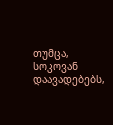თუმცა, სოკოვან დაავადებებს,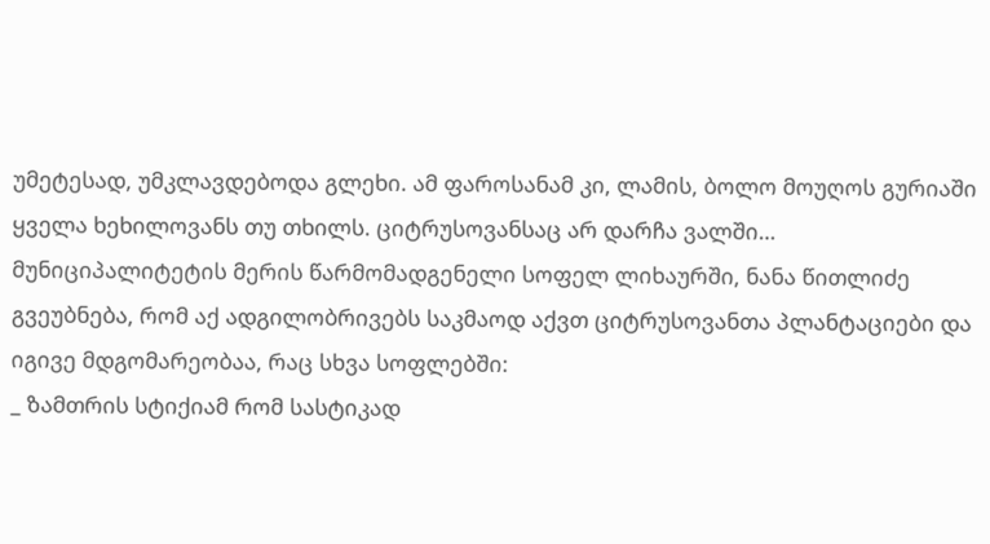უმეტესად, უმკლავდებოდა გლეხი. ამ ფაროსანამ კი, ლამის, ბოლო მოუღოს გურიაში ყველა ხეხილოვანს თუ თხილს. ციტრუსოვანსაც არ დარჩა ვალში…
მუნიციპალიტეტის მერის წარმომადგენელი სოფელ ლიხაურში, ნანა წითლიძე გვეუბნება, რომ აქ ადგილობრივებს საკმაოდ აქვთ ციტრუსოვანთა პლანტაციები და იგივე მდგომარეობაა, რაც სხვა სოფლებში:
_ ზამთრის სტიქიამ რომ სასტიკად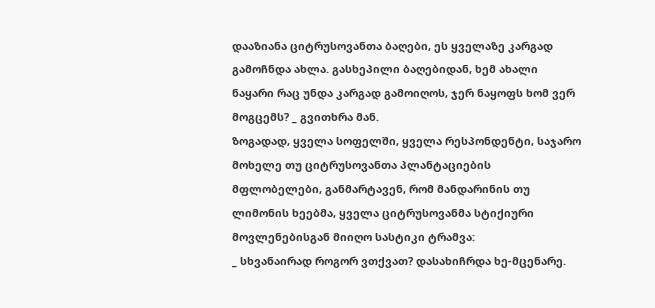დააზიანა ციტრუსოვანთა ბაღები, ეს ყველაზე კარგად გამოჩნდა ახლა. გასხეპილი ბაღებიდან, ხემ ახალი ნაყარი რაც უნდა კარგად გამოიღოს, ჯერ ნაყოფს ხომ ვერ მოგცემს? _ გვითხრა მან.
ზოგადად, ყველა სოფელში, ყველა რესპონდენტი, საჯარო მოხელე თუ ციტრუსოვანთა პლანტაციების მფლობელები, განმარტავენ, რომ მანდარინის თუ ლიმონის ხეებმა, ყველა ციტრუსოვანმა სტიქიური მოვლენებისგან მიიღო სასტიკი ტრამვა:
_ სხვანაირად როგორ ვთქვათ? დასახიჩრდა ხე-მცენარე.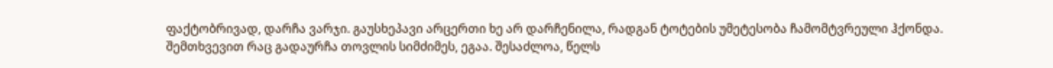ფაქტობრივად, დარჩა ვარჯი. გაუსხეპავი არცერთი ხე არ დარჩენილა, რადგან ტოტების უმეტესობა ჩამომტვრეული ჰქონდა. შემთხვევით რაც გადაურჩა თოვლის სიმძიმეს, ეგაა. შესაძლოა, წელს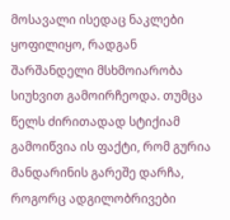მოსავალი ისედაც ნაკლები ყოფილიყო, რადგან შარშანდელი მსხმოიარობა სიუხვით გამოირჩეოდა. თუმცა წელს ძირითადად სტიქიამ გამოიწვია ის ფაქტი, რომ გურია მანდარინის გარეშე დარჩა, როგორც ადგილობრივები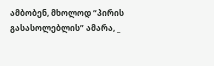ამბობენ, მხოლოდ “პირის გასასოლებლის” ამარა, _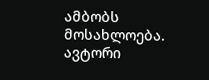ამბობს მოსახლოება.
ავტორი